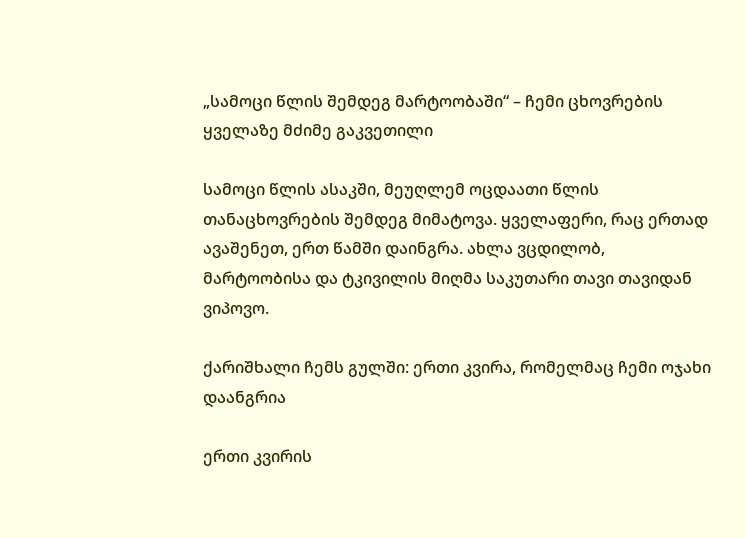„სამოცი წლის შემდეგ მარტოობაში“ – ჩემი ცხოვრების ყველაზე მძიმე გაკვეთილი

სამოცი წლის ასაკში, მეუღლემ ოცდაათი წლის თანაცხოვრების შემდეგ მიმატოვა. ყველაფერი, რაც ერთად ავაშენეთ, ერთ წამში დაინგრა. ახლა ვცდილობ, მარტოობისა და ტკივილის მიღმა საკუთარი თავი თავიდან ვიპოვო.

ქარიშხალი ჩემს გულში: ერთი კვირა, რომელმაც ჩემი ოჯახი დაანგრია

ერთი კვირის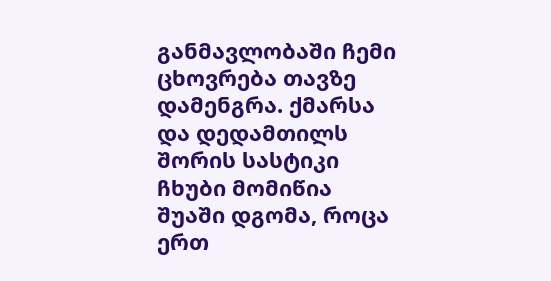განმავლობაში ჩემი ცხოვრება თავზე დამენგრა. ქმარსა და დედამთილს შორის სასტიკი ჩხუბი მომიწია შუაში დგომა, როცა ერთ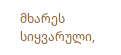მხარეს სიყვარული,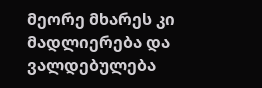მეორე მხარეს კი მადლიერება და ვალდებულება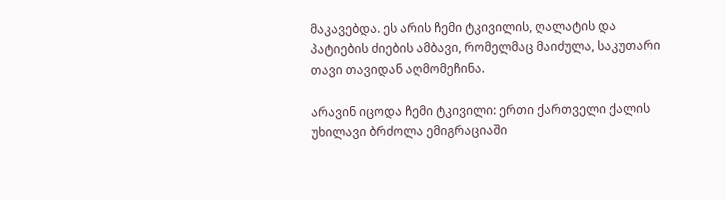მაკავებდა. ეს არის ჩემი ტკივილის, ღალატის და პატიების ძიების ამბავი, რომელმაც მაიძულა, საკუთარი თავი თავიდან აღმომეჩინა.

არავინ იცოდა ჩემი ტკივილი: ერთი ქართველი ქალის უხილავი ბრძოლა ემიგრაციაში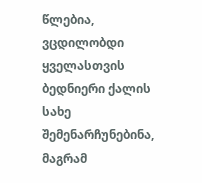წლებია, ვცდილობდი ყველასთვის ბედნიერი ქალის სახე შემენარჩუნებინა, მაგრამ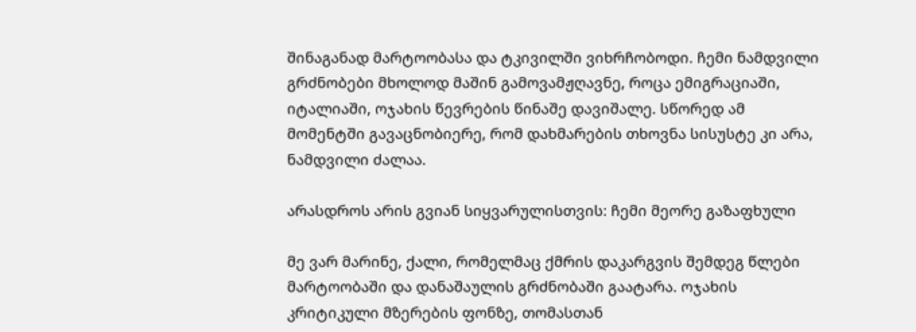შინაგანად მარტოობასა და ტკივილში ვიხრჩობოდი. ჩემი ნამდვილი გრძნობები მხოლოდ მაშინ გამოვამჟღავნე, როცა ემიგრაციაში, იტალიაში, ოჯახის წევრების წინაშე დავიშალე. სწორედ ამ მომენტში გავაცნობიერე, რომ დახმარების თხოვნა სისუსტე კი არა, ნამდვილი ძალაა.

არასდროს არის გვიან სიყვარულისთვის: ჩემი მეორე გაზაფხული

მე ვარ მარინე, ქალი, რომელმაც ქმრის დაკარგვის შემდეგ წლები მარტოობაში და დანაშაულის გრძნობაში გაატარა. ოჯახის კრიტიკული მზერების ფონზე, თომასთან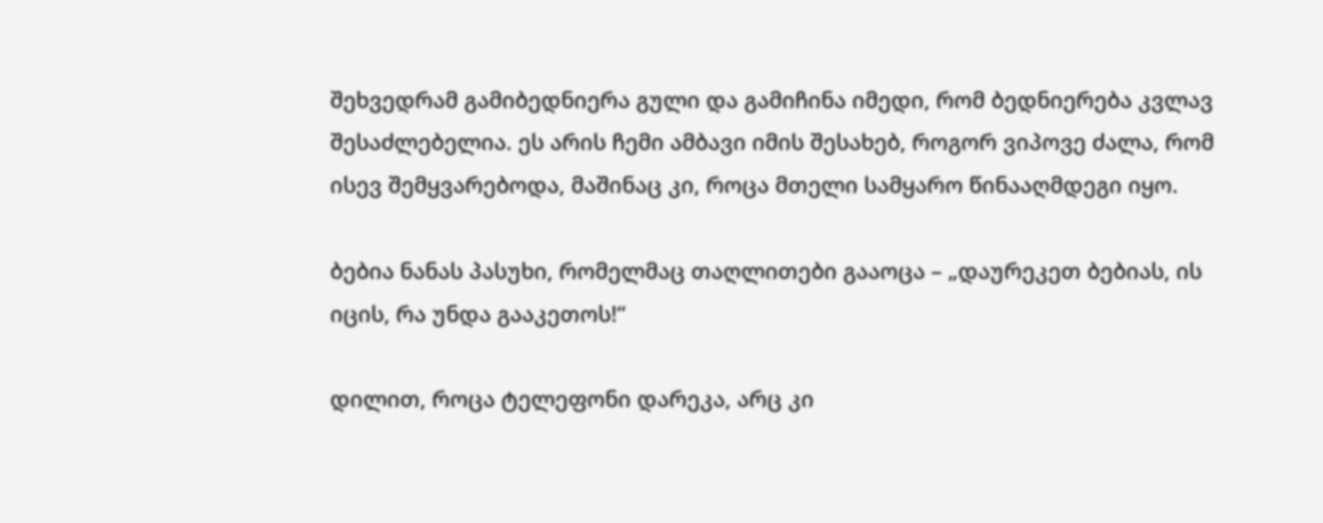შეხვედრამ გამიბედნიერა გული და გამიჩინა იმედი, რომ ბედნიერება კვლავ შესაძლებელია. ეს არის ჩემი ამბავი იმის შესახებ, როგორ ვიპოვე ძალა, რომ ისევ შემყვარებოდა, მაშინაც კი, როცა მთელი სამყარო წინააღმდეგი იყო.

ბებია ნანას პასუხი, რომელმაც თაღლითები გააოცა – „დაურეკეთ ბებიას, ის იცის, რა უნდა გააკეთოს!“

დილით, როცა ტელეფონი დარეკა, არც კი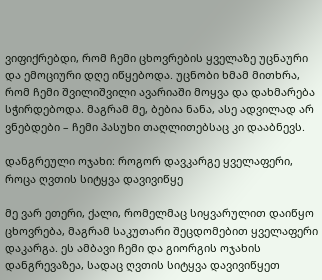ვიფიქრებდი, რომ ჩემი ცხოვრების ყველაზე უცნაური და ემოციური დღე იწყებოდა. უცნობი ხმამ მითხრა, რომ ჩემი შვილიშვილი ავარიაში მოყვა და დახმარება სჭირდებოდა. მაგრამ მე, ბებია ნანა, ასე ადვილად არ ვნებდები – ჩემი პასუხი თაღლითებსაც კი დააბნევს.

დანგრეული ოჯახი: როგორ დავკარგე ყველაფერი, როცა ღვთის სიტყვა დავივიწყე

მე ვარ ეთერი, ქალი, რომელმაც სიყვარულით დაიწყო ცხოვრება, მაგრამ საკუთარი შეცდომებით ყველაფერი დაკარგა. ეს ამბავი ჩემი და გიორგის ოჯახის დანგრევაზეა, სადაც ღვთის სიტყვა დავივიწყეთ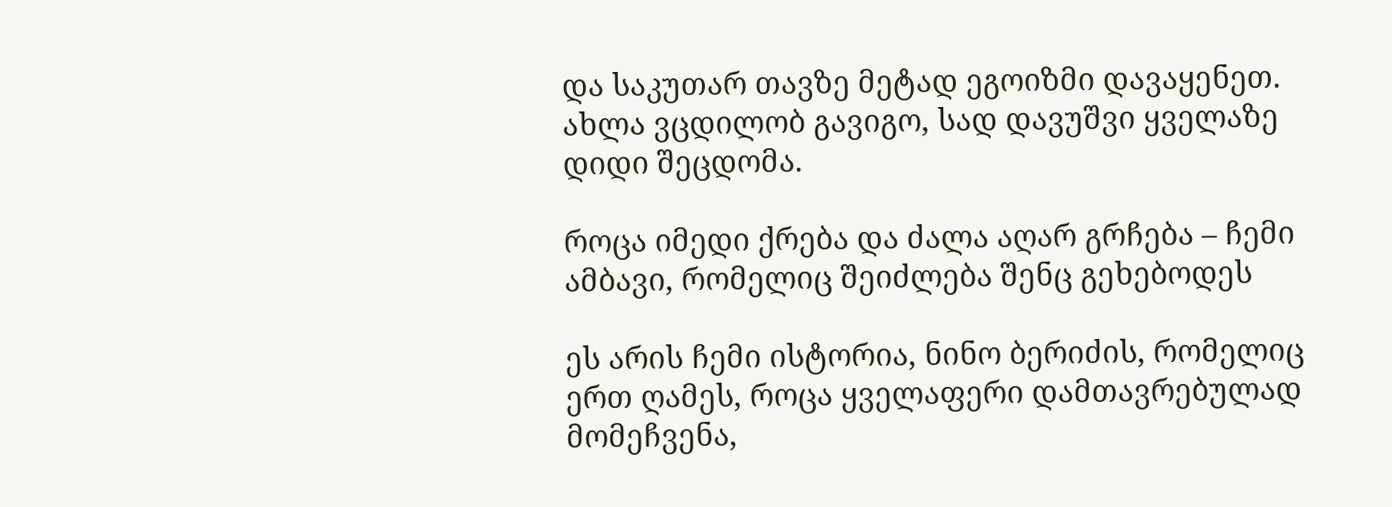და საკუთარ თავზე მეტად ეგოიზმი დავაყენეთ. ახლა ვცდილობ გავიგო, სად დავუშვი ყველაზე დიდი შეცდომა.

როცა იმედი ქრება და ძალა აღარ გრჩება – ჩემი ამბავი, რომელიც შეიძლება შენც გეხებოდეს

ეს არის ჩემი ისტორია, ნინო ბერიძის, რომელიც ერთ ღამეს, როცა ყველაფერი დამთავრებულად მომეჩვენა,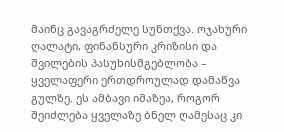მაინც გავაგრძელე სუნთქვა. ოჯახური ღალატი, ფინანსური კრიზისი და შვილების პასუხისმგებლობა – ყველაფერი ერთდროულად დამაწვა გულზე. ეს ამბავი იმაზეა, როგორ შეიძლება ყველაზე ბნელ ღამესაც კი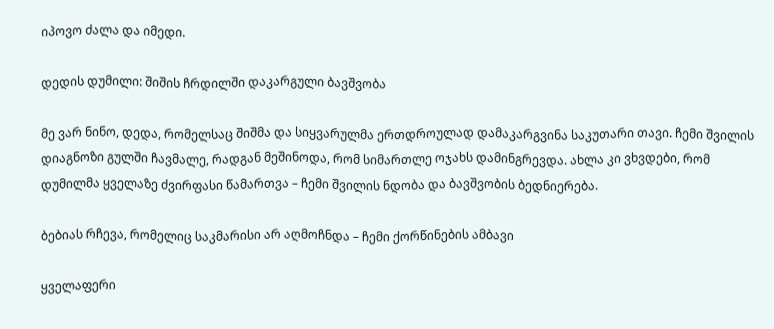იპოვო ძალა და იმედი.

დედის დუმილი: შიშის ჩრდილში დაკარგული ბავშვობა

მე ვარ ნინო, დედა, რომელსაც შიშმა და სიყვარულმა ერთდროულად დამაკარგვინა საკუთარი თავი. ჩემი შვილის დიაგნოზი გულში ჩავმალე, რადგან მეშინოდა, რომ სიმართლე ოჯახს დამინგრევდა. ახლა კი ვხვდები, რომ დუმილმა ყველაზე ძვირფასი წამართვა – ჩემი შვილის ნდობა და ბავშვობის ბედნიერება.

ბებიას რჩევა, რომელიც საკმარისი არ აღმოჩნდა – ჩემი ქორწინების ამბავი

ყველაფერი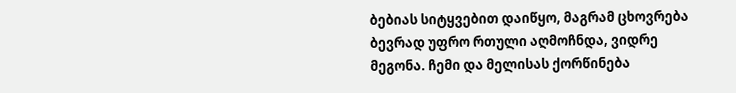ბებიას სიტყვებით დაიწყო, მაგრამ ცხოვრება ბევრად უფრო რთული აღმოჩნდა, ვიდრე მეგონა. ჩემი და მელისას ქორწინება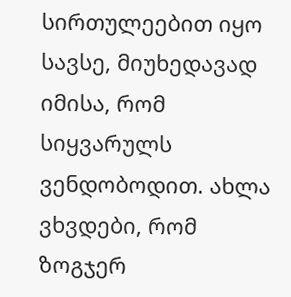სირთულეებით იყო სავსე, მიუხედავად იმისა, რომ სიყვარულს ვენდობოდით. ახლა ვხვდები, რომ ზოგჯერ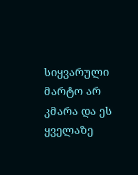სიყვარული მარტო არ კმარა და ეს ყველაზე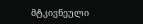მტკივნეული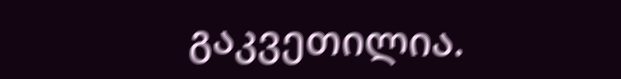გაკვეთილია.